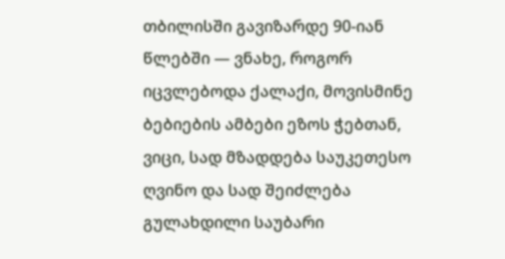თბილისში გავიზარდე 90-იან წლებში — ვნახე, როგორ იცვლებოდა ქალაქი, მოვისმინე ბებიების ამბები ეზოს ჭებთან, ვიცი, სად მზადდება საუკეთესო ღვინო და სად შეიძლება გულახდილი საუბარი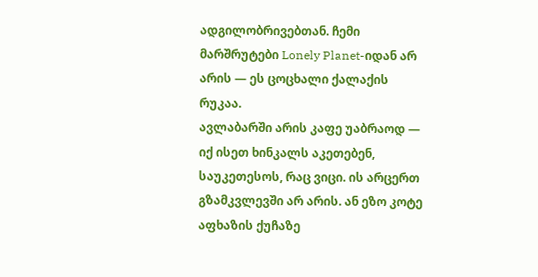ადგილობრივებთან. ჩემი მარშრუტები Lonely Planet-იდან არ არის — ეს ცოცხალი ქალაქის რუკაა.
ავლაბარში არის კაფე უაბრაოდ — იქ ისეთ ხინკალს აკეთებენ, საუკეთესოს, რაც ვიცი. ის არცერთ გზამკვლევში არ არის. ან ეზო კოტე აფხაზის ქუჩაზე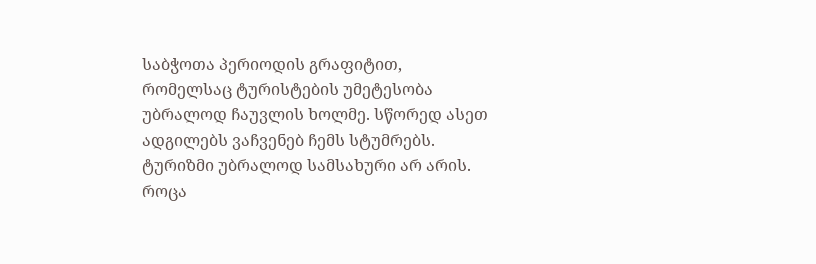საბჭოთა პერიოდის გრაფიტით, რომელსაც ტურისტების უმეტესობა უბრალოდ ჩაუვლის ხოლმე. სწორედ ასეთ ადგილებს ვაჩვენებ ჩემს სტუმრებს.
ტურიზმი უბრალოდ სამსახური არ არის. როცა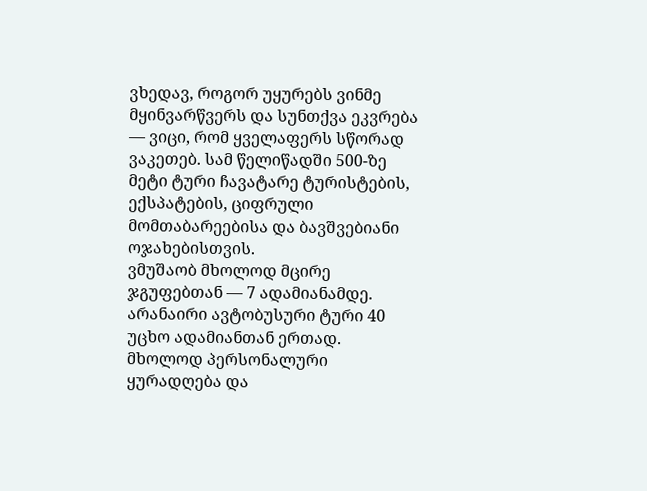ვხედავ, როგორ უყურებს ვინმე მყინვარწვერს და სუნთქვა ეკვრება — ვიცი, რომ ყველაფერს სწორად ვაკეთებ. სამ წელიწადში 500-ზე მეტი ტური ჩავატარე ტურისტების, ექსპატების, ციფრული მომთაბარეებისა და ბავშვებიანი ოჯახებისთვის.
ვმუშაობ მხოლოდ მცირე ჯგუფებთან — 7 ადამიანამდე. არანაირი ავტობუსური ტური 40 უცხო ადამიანთან ერთად. მხოლოდ პერსონალური ყურადღება და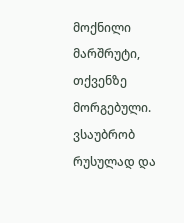მოქნილი მარშრუტი, თქვენზე მორგებული. ვსაუბრობ რუსულად და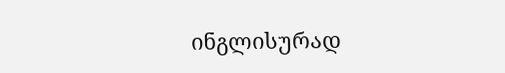ინგლისურად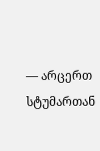— არცერთ სტუმართან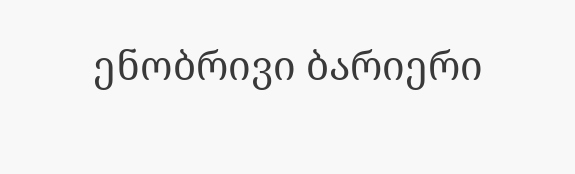ენობრივი ბარიერი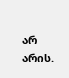არ არის.